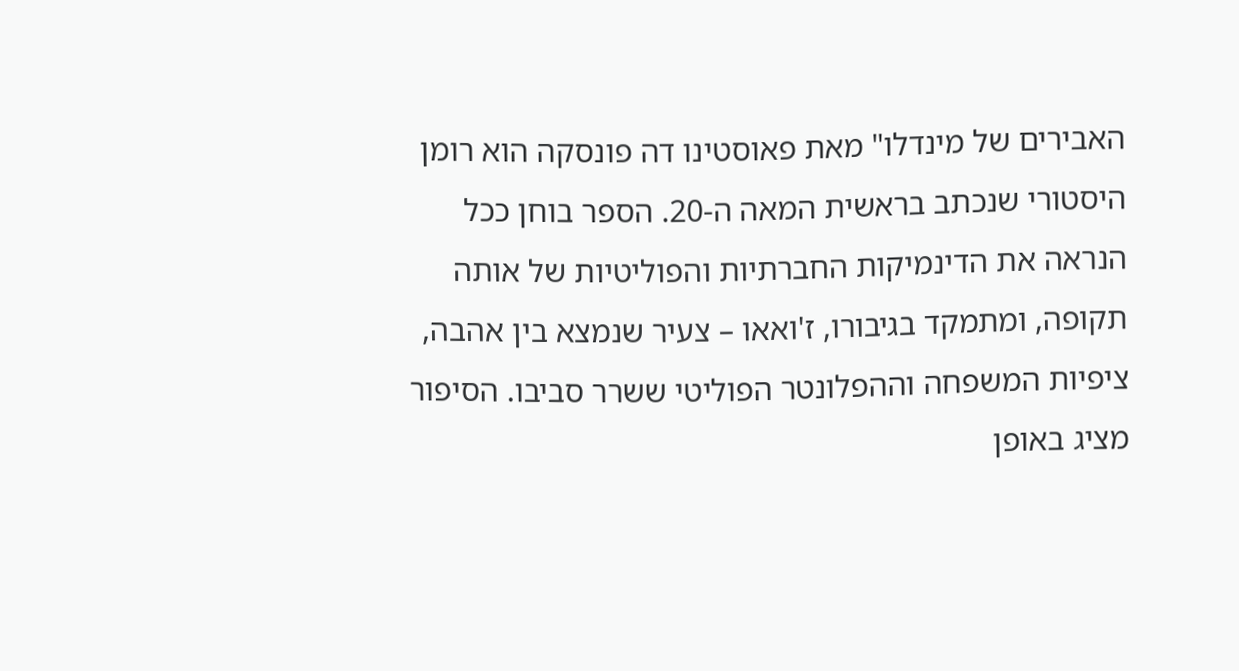האבירים של מינדלו" מאת פאוסטינו דה פונסקה הוא רומן היסטורי שנכתב בראשית המאה ה-20. הספר בוחן ככל הנראה את הדינמיקות החברתיות והפוליטיות של אותה תקופה, ומתמקד בגיבורו, ז'ואאו – צעיר שנמצא בין אהבה, ציפיות המשפחה וההפלונטר הפוליטי ששרר סביבו. הסיפור מציג באופן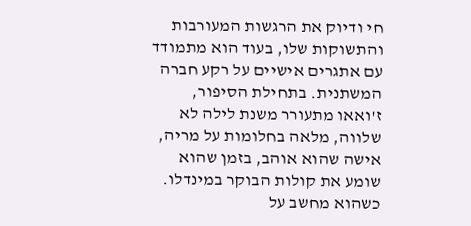חי ודיוק את הרגשות המעורבות והתשוקות שלו, בעוד הוא מתמודד עם אתגרים אישיים על רקע חברה המשתנית. בתחילת הסיפור, ז'ואאו מתעורר משנת לילה לא שלווה, מלאה בחלומות על מריה, אישה שהוא אוהב, בזמן שהוא שומע את קולות הבוקר במינדלו. כשהוא מחשב על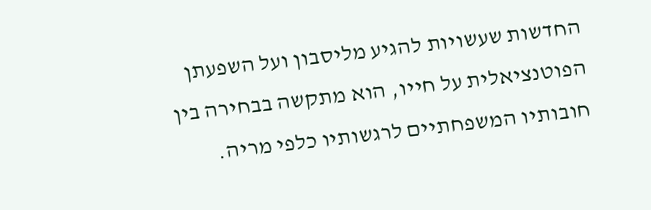החדשות שעשויות להגיע מליסבון ועל השפעתן הפוטנציאלית על חייו, הוא מתקשה בבחירה בין חובותיו המשפחתיים לרגשותיו כלפי מריה.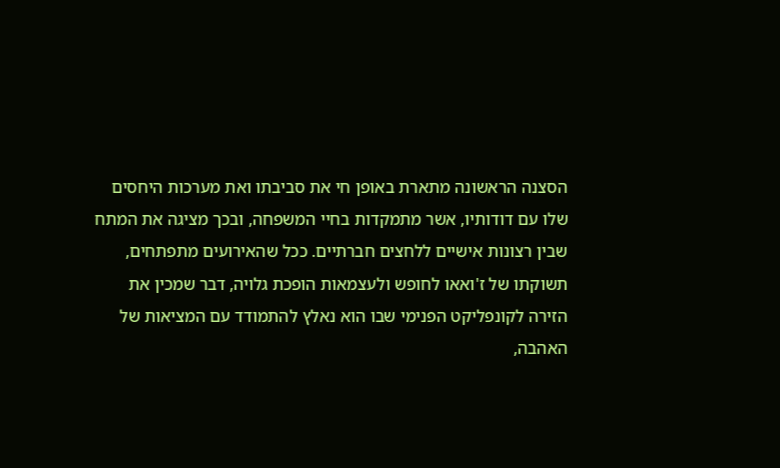הסצנה הראשונה מתארת באופן חי את סביבתו ואת מערכות היחסים שלו עם דודותיו, אשר מתמקדות בחיי המשפחה, ובכך מציגה את המתח שבין רצונות אישיים ללחצים חברתיים. ככל שהאירועים מתפתחים, תשוקתו של ז'ואאו לחופש ולעצמאות הופכת גלויה, דבר שמכין את הזירה לקונפליקט הפנימי שבו הוא נאלץ להתמודד עם המציאות של האהבה,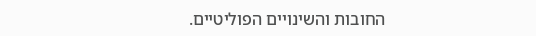החובות והשינויים הפוליטיים.